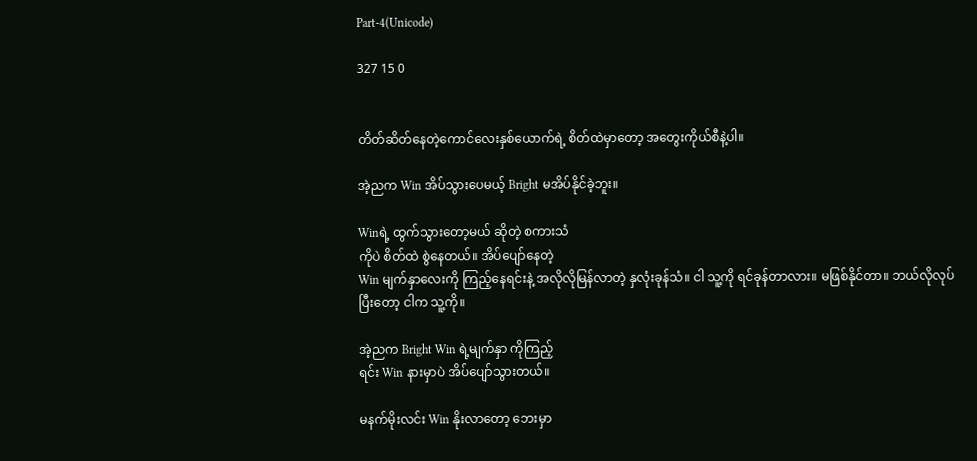Part-4(Unicode)

327 15 0


တိတ်ဆိတ်နေတဲ့ကောင်လေးနှစ်ယောက်ရဲ့ စိတ်ထဲမှာတော့ အတွေးကိုယ်စီနဲ့ပါ။

အဲ့ညက Win အိပ်သွားပေမယ့် Bright မအိပ်နိုင်ခဲ့ဘူး။

Winရဲ့ ထွက်သွားတော့မယ် ဆိုတဲ့ စကားသံ
ကိုပဲ စိတ်ထဲ စွဲနေတယ်။ အိပ်ပျော်နေတဲ့
Win မျက်နှာလေးကို ကြည့်နေရင်းနဲ့ အလိုလိုမြန်လာတဲ့ နှလုံးခုန်သံ။ ငါ သူ့ကို ရင်ခုန်တာလား။ မဖြစ်နိုင်တာ။ ဘယ်လိုလုပ်
ပြီးတော့ ငါက သူ့ကို။

အဲ့ညက Bright Win ရဲ့မျက်နှာ ကိုကြည့်
ရင်း Win နားမှာပဲ အိပ်ပျော်သွားတယ်။

မနက်မိုးလင်း Win နိုးလာတော့ ဘေးမှာ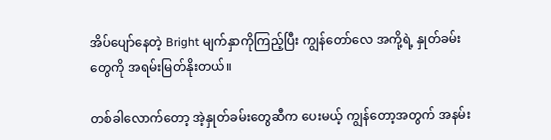အိပ်ပျော်နေတဲ့ Bright မျက်နှာကိုကြည့်ပြီး ကျွန်တော်လေ အကို့ရဲ့ နှုတ်ခမ်းတွေကို အရမ်းမြတ်နိုးတယ်။

တစ်ခါလောက်တော့ အဲ့နှုတ်ခမ်းတွေဆီက ပေးမယ့် ကျွန်တော့အတွက် အနမ်း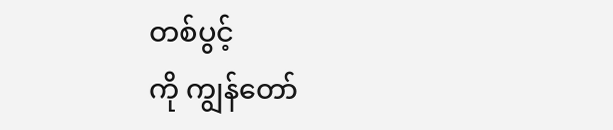တစ်ပွင့်
ကို ကျွန်တော်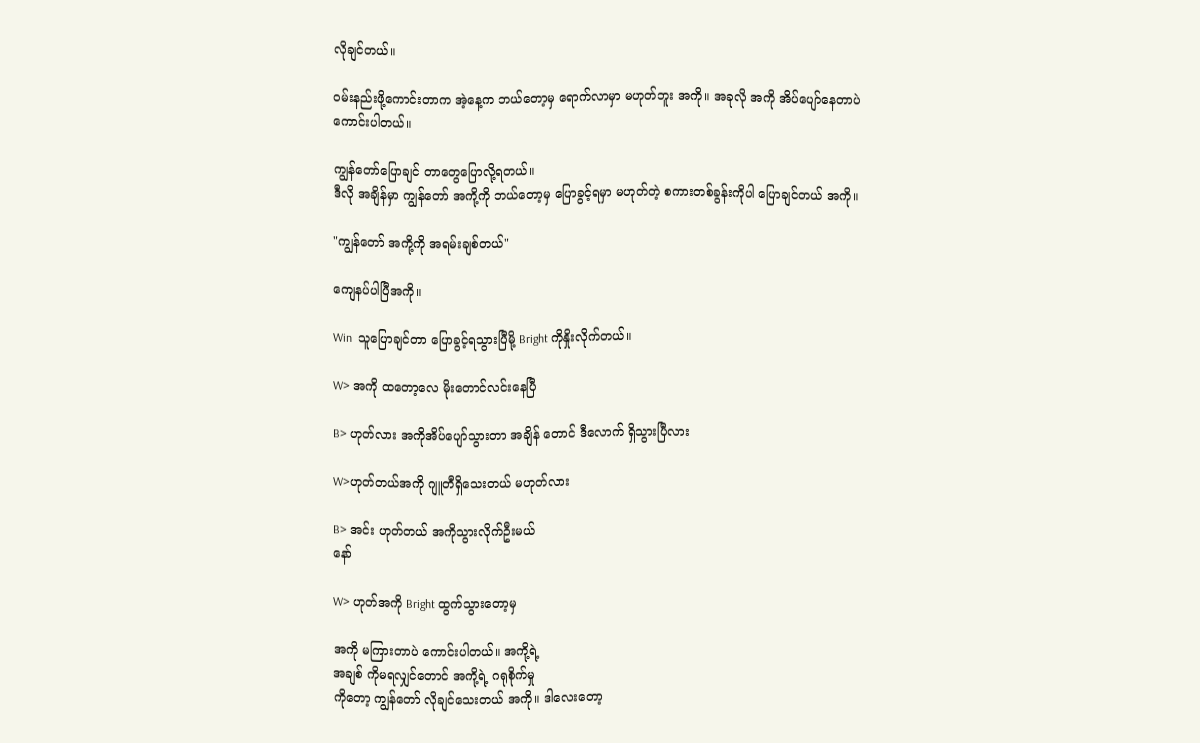လိုချင်တယ်။

ဝမ်းနည်းဖို့ကောင်းတာက အဲ့နေ့က ဘယ်တော့မှ ရောက်လာမှာ မဟုတ်ဘူး အကို။ အခုလို အကို အိပ်ပျော်နေတာပဲ ကောင်းပါတယ်။

ကျွန်တော်ပြောချင် တာတွေပြောလို့ရတယ်။
ဒီလို အချိန်မှာ ကျွန်တော် အကို့ကို ဘယ်တော့မှ ပြောခွင့်ရမှာ မဟုတ်တဲ့ စကားတစ်ခွန်းကိုပါ ပြောချင်တယ် အကို။

"ကျွန်တော် အကို့ကို အရမ်းချစ်တယ်"

ကျေနပ်ပါပြီအကို။

Win  သူပြောချင်တာ ပြောခွင့်ရသွားပြီမို့ Bright ကိုနှိုးလိုက်တယ်။

W> အကို ထတော့လေ မိုးတောင်လင်းနေပြီ

B> ဟုတ်လား အကိုအိပ်ပျော်သွားတာ အချိန် တောင် ဒီလောက် ရှိသွားပြီလား

W>ဟုတ်တယ်အကို ဂျူတီရှိသေးတယ် မဟုတ်လား

B> အင်း ဟုတ်တယ် အကိုသွားလိုက်ဦးမယ်
နော်

W> ဟုတ်အကို Bright ထွက်သွားတော့မှ

အကို မကြားတာပဲ ကောင်းပါတယ်။ အကို့ရဲ့
အချစ် ကိုမရလျှင်တောင် အကို့ရဲ့ ဂရုစိုက်မှု
ကိုတော့ ကျွန်တော် လိုချင်သေးတယ် အကို။ ဒါလေးတော့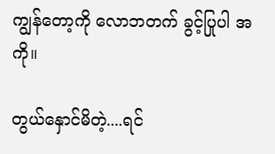ကျွန်တော့ကို လောဘတက် ခွင့်ပြုပါ အကို။

တွယ်နှောင်မိတဲ့....ရင်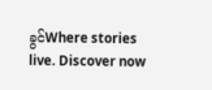ခွင်Where stories live. Discover now